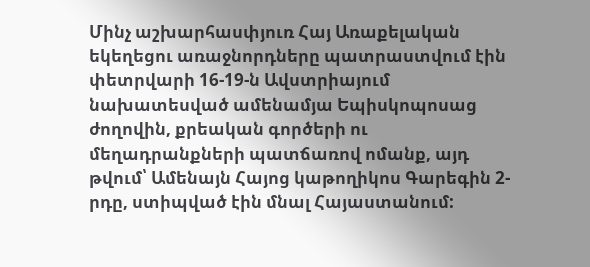Մինչ աշխարհասփյուռ Հայ Առաքելական եկեղեցու առաջնորդները պատրաստվում էին փետրվարի 16-19-ն Ավստրիայում նախատեսված ամենամյա Եպիսկոպոսաց ժողովին, քրեական գործերի ու մեղադրանքների պատճառով ոմանք, այդ թվում՝ Ամենայն Հայոց կաթողիկոս Գարեգին 2-րդը, ստիպված էին մնալ Հայաստանում: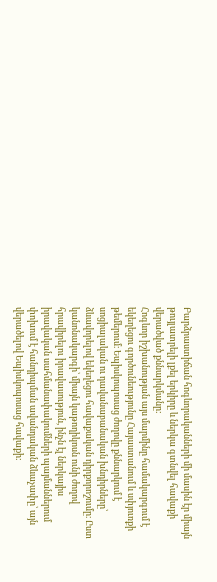Բարձրաստիճան հոգևորականների մի մասին էր միայն թույլատրելի լքել երկիրը և ներկա գտնվել հավաքի վերածված քննարկմանը:
Հոգևոր իշխանության այս մարմինը համակարգում է եկեղեցու գործունեությունը Հայաստանում և սփյուռքի թեմերում։ Եպիսկոպոսաց ժողովը քննարկում է սոցիալական ու դավանաբանական խնդիրները՝ ձևավորելով եկեղեցու հավաքական դիրքորոշումը։ Ըստ կանոնակարգի՝ միայն կաթողիկոսն ունի ժողով հրավիրելու իրավասություն, ինչն էլ ներկայիս իրավական սահմանափակումների պայմաններում փոխում է հանդիպման ավանդական ձևաչափը՝ այն վերածելով Եպիսկոպոսաց հավաքի: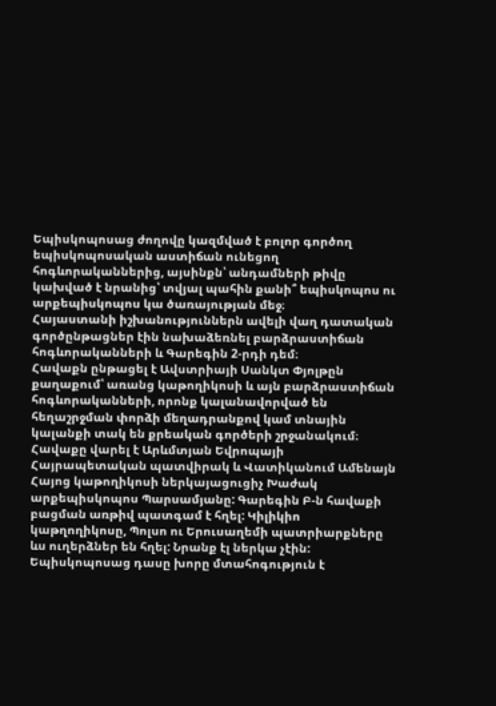Եպիսկոպոսաց ժողովը կազմված է բոլոր գործող եպիսկոպոսական աստիճան ունեցող հոգևորականներից, այսինքն՝ անդամների թիվը կախված է նրանից՝ տվյալ պահին քանի՞ եպիսկոպոս ու արքեպիսկոպոս կա ծառայության մեջ։
Հայաստանի իշխանություններն ավելի վաղ դատական գործընթացներ էին նախաձեռնել բարձրաստիճան հոգևորականների և Գարեգին 2-րդի դեմ։
Հավաքն ընթացել է Ավստրիայի Սանկտ Փյոլթըն քաղաքում՝ առանց կաթողիկոսի և այն բարձրաստիճան հոգևորականների, որոնք կալանավորված են հեղաշրջման փորձի մեղադրանքով կամ տնային կալանքի տակ են քրեական գործերի շրջանակում։
Հավաքը վարել է Արևմտյան Եվրոպայի Հայրապետական պատվիրակ և Վատիկանում Ամենայն Հայոց կաթողիկոսի ներկայացուցիչ Խաժակ արքեպիսկոպոս Պարսամյանը: Գարեգին Բ-ն հավաքի բացման առթիվ պատգամ է հղել: Կիլիկիո կաթղողիկոսը, Պոլսո ու Երուսաղեմի պատրիարքները ևս ուղերձներ են հղել: Նրանք էլ ներկա չէին:
Եպիսկոպոսաց դասը խորը մտահոգություն է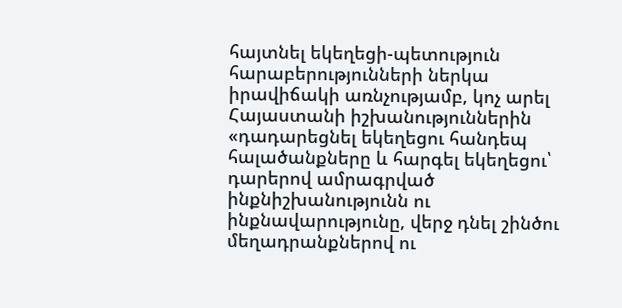հայտնել եկեղեցի-պետություն հարաբերությունների ներկա իրավիճակի առնչությամբ, կոչ արել Հայաստանի իշխանություններին «դադարեցնել եկեղեցու հանդեպ հալածանքները և հարգել եկեղեցու՝ դարերով ամրագրված ինքնիշխանությունն ու ինքնավարությունը, վերջ դնել շինծու մեղադրանքներով ու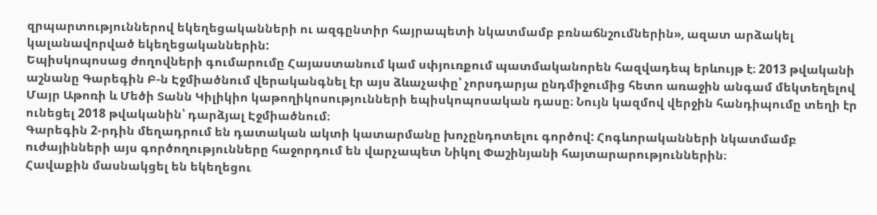զրպարտություններով եկեղեցականների ու ազգընտիր հայրապետի նկատմամբ բռնաճնշումներին», ազատ արձակել կալանավորված եկեղեցականներին:
Եպիսկոպոսաց ժողովների գումարումը Հայաստանում կամ սփյուռքում պատմականորեն հազվադեպ երևույթ է։ 2013 թվականի աշնանը Գարեգին Բ-ն Էջմիածնում վերականգնել էր այս ձևաչափը՝ չորսդարյա ընդմիջումից հետո առաջին անգամ մեկտեղելով Մայր Աթոռի և Մեծի Տանն Կիլիկիո կաթողիկոսությունների եպիսկոպոսական դասը։ Նույն կազմով վերջին հանդիպումը տեղի էր ունեցել 2018 թվականին՝ դարձյալ Էջմիածնում։
Գարեգին 2-րդին մեղադրում են դատական ակտի կատարմանը խոչընդոտելու գործով: Հոգևորականների նկատմամբ ուժայինների այս գործողությունները հաջորդում են վարչապետ Նիկոլ Փաշինյանի հայտարարություններին։
Հավաքին մասնակցել են եկեղեցու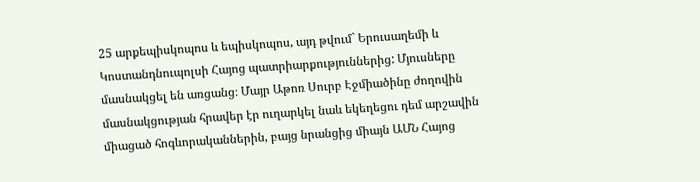25 արքեպիսկոպոս և եպիսկոպոս, այդ թվում` Երուսաղեմի և Կոստանդնուպոլսի Հայոց պատրիարքություններից: Մյուսները մասնակցել են առցանց։ Մայր Աթոռ Սուրբ Էջմիածինը ժողովին մասնակցության հրավեր էր ուղարկել նաև եկեղեցու դեմ արշավին միացած հոգևորականներին, բայց նրանցից միայն ԱՄՆ Հայոց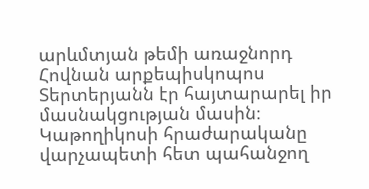արևմտյան թեմի առաջնորդ Հովնան արքեպիսկոպոս Տերտերյանն էր հայտարարել իր մասնակցության մասին։ Կաթողիկոսի հրաժարականը վարչապետի հետ պահանջող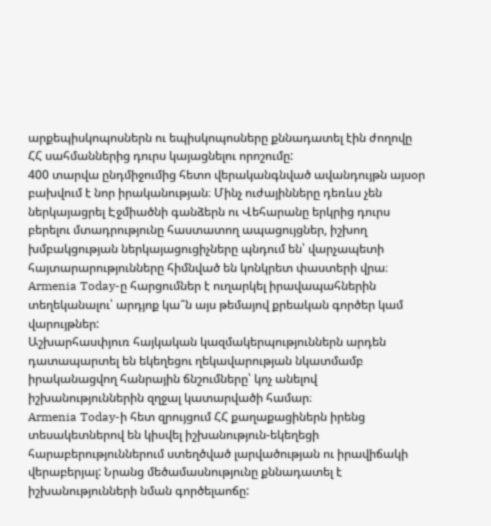արքեպիսկոպոսներն ու եպիսկոպոսները քննադատել էին ժողովը ՀՀ սահմաններից դուրս կայացնելու որոշումը:
400 տարվա ընդմիջումից հետո վերականգնված ավանդույթն այսօր բախվում է նոր իրականության։ Մինչ ուժայինները դեռևս չեն ներկայացրել Էջմիածնի գանձերն ու Վեհարանը երկրից դուրս բերելու մտադրությունը հաստատող ապացույցներ, իշխող խմբակցության ներկայացուցիչները պնդում են՝ վարչապետի հայտարարությունները հիմնված են կոնկրետ փաստերի վրա։ Armenia Today-ը հարցումներ է ուղարկել իրավապահներին տեղեկանալու՝ արդյոք կա՞ն այս թեմայով քրեական գործեր կամ վարույթներ:
Աշխարհասփյուռ հայկական կազմակերպություններն արդեն դատապարտել են եկեղեցու ղեկավարության նկատմամբ իրականացվող հանրային ճնշումները՝ կոչ անելով իշխանություններին զղջալ կատարվածի համար։
Armenia Today-ի հետ զրույցում ՀՀ քաղաքացիներն իրենց տեսակետներով են կիսվել իշխանություն-եկեղեցի հարաբերություններում ստեղծված լարվածության ու իրավիճակի վերաբերյալ: Նրանց մեծամասնությունը քննադատել է իշխանությունների նման գործելաոճը: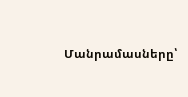Մանրամասները՝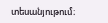տեսանյութում։